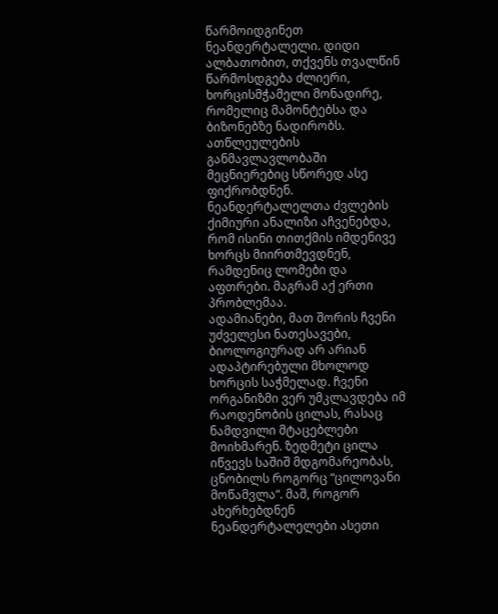წარმოიდგინეთ ნეანდერტალელი. დიდი ალბათობით, თქვენს თვალწინ წარმოსდგება ძლიერი, ხორცისმჭამელი მონადირე, რომელიც მამონტებსა და ბიზონებზე ნადირობს. ათწლეულების განმავლავლობაში მეცნიერებიც სწორედ ასე ფიქრობდნენ. ნეანდერტალელთა ძვლების ქიმიური ანალიზი აჩვენებდა, რომ ისინი თითქმის იმდენივე ხორცს მიირთმევდნენ, რამდენიც ლომები და აფთრები. მაგრამ აქ ერთი პრობლემაა.
ადამიანები, მათ შორის ჩვენი უძველესი ნათესავები, ბიოლოგიურად არ არიან ადაპტირებული მხოლოდ ხორცის საჭმელად. ჩვენი ორგანიზმი ვერ უმკლავდება იმ რაოდენობის ცილას, რასაც ნამდვილი მტაცებლები მოიხმარენ. ზედმეტი ცილა იწვევს საშიშ მდგომარეობას, ცნობილს როგორც “ცილოვანი მოწამვლა“. მაშ, როგორ ახერხებდნენ ნეანდერტალელები ასეთი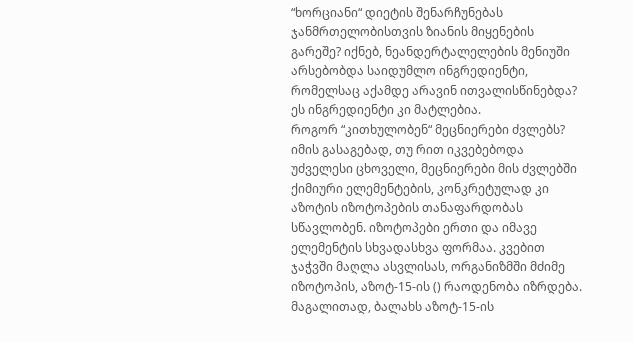“ხორციანი“ დიეტის შენარჩუნებას ჯანმრთელობისთვის ზიანის მიყენების გარეშე? იქნებ, ნეანდერტალელების მენიუში არსებობდა საიდუმლო ინგრედიენტი, რომელსაც აქამდე არავინ ითვალისწინებდა? ეს ინგრედიენტი კი მატლებია.
როგორ “კითხულობენ“ მეცნიერები ძვლებს?
იმის გასაგებად, თუ რით იკვებებოდა უძველესი ცხოველი, მეცნიერები მის ძვლებში ქიმიური ელემენტების, კონკრეტულად კი აზოტის იზოტოპების თანაფარდობას სწავლობენ. იზოტოპები ერთი და იმავე ელემენტის სხვადასხვა ფორმაა. კვებით ჯაჭვში მაღლა ასვლისას, ორგანიზმში მძიმე იზოტოპის, აზოტ-15-ის () რაოდენობა იზრდება.
მაგალითად, ბალახს აზოტ-15-ის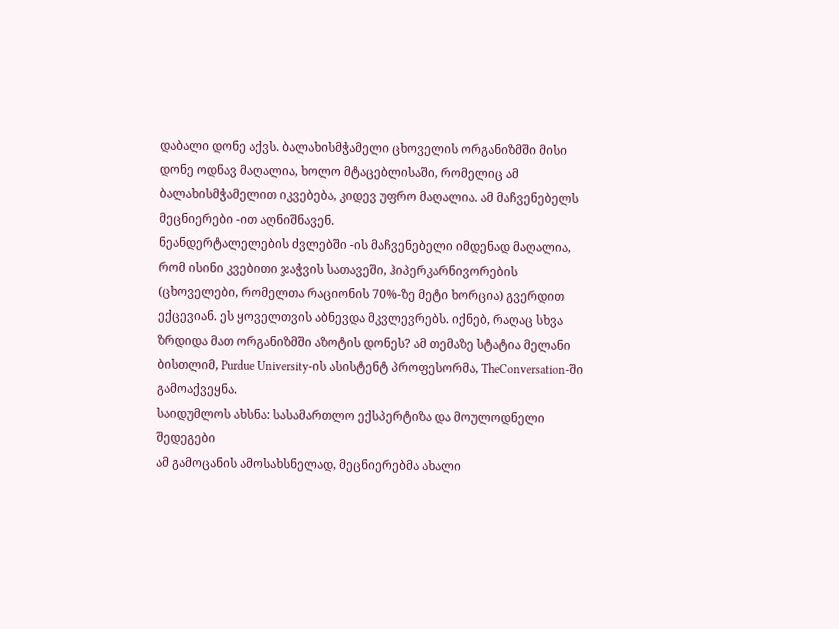დაბალი დონე აქვს. ბალახისმჭამელი ცხოველის ორგანიზმში მისი დონე ოდნავ მაღალია, ხოლო მტაცებლისაში, რომელიც ამ ბალახისმჭამელით იკვებება, კიდევ უფრო მაღალია. ამ მაჩვენებელს მეცნიერები -ით აღნიშნავენ.
ნეანდერტალელების ძვლებში -ის მაჩვენებელი იმდენად მაღალია, რომ ისინი კვებითი ჯაჭვის სათავეში, ჰიპერკარნივორების (ცხოველები, რომელთა რაციონის 70%-ზე მეტი ხორცია) გვერდით ექცევიან. ეს ყოველთვის აბნევდა მკვლევრებს. იქნებ, რაღაც სხვა ზრდიდა მათ ორგანიზმში აზოტის დონეს? ამ თემაზე სტატია მელანი ბისთლიმ, Purdue University-ის ასისტენტ პროფესორმა, TheConversation-ში გამოაქვეყნა.
საიდუმლოს ახსნა: სასამართლო ექსპერტიზა და მოულოდნელი შედეგები
ამ გამოცანის ამოსახსნელად, მეცნიერებმა ახალი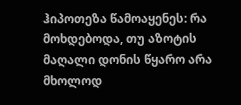ჰიპოთეზა წამოაყენეს: რა მოხდებოდა, თუ აზოტის მაღალი დონის წყარო არა მხოლოდ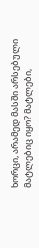ხორცი, არამედ მასში არსებული მატლებიც იყო? მატლები,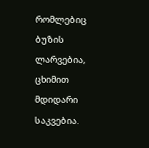რომლებიც ბუზის ლარვებია, ცხიმით მდიდარი საკვებია.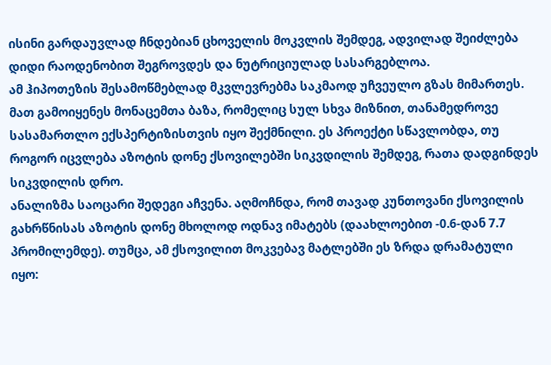ისინი გარდაუვლად ჩნდებიან ცხოველის მოკვლის შემდეგ, ადვილად შეიძლება დიდი რაოდენობით შეგროვდეს და ნუტრიციულად სასარგებლოა.
ამ ჰიპოთეზის შესამოწმებლად მკვლევრებმა საკმაოდ უჩვეულო გზას მიმართეს. მათ გამოიყენეს მონაცემთა ბაზა, რომელიც სულ სხვა მიზნით, თანამედროვე სასამართლო ექსპერტიზისთვის იყო შექმნილი. ეს პროექტი სწავლობდა, თუ როგორ იცვლება აზოტის დონე ქსოვილებში სიკვდილის შემდეგ, რათა დადგინდეს სიკვდილის დრო.
ანალიზმა საოცარი შედეგი აჩვენა. აღმოჩნდა, რომ თავად კუნთოვანი ქსოვილის გახრწნისას აზოტის დონე მხოლოდ ოდნავ იმატებს (დაახლოებით -0.6-დან 7.7 პრომილემდე). თუმცა, ამ ქსოვილით მოკვებავ მატლებში ეს ზრდა დრამატული იყო: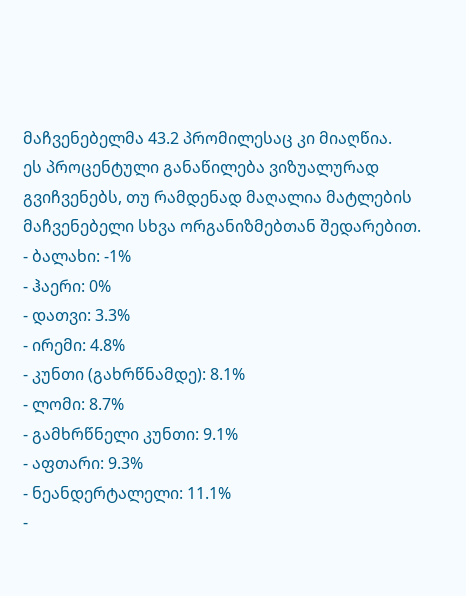მაჩვენებელმა 43.2 პრომილესაც კი მიაღწია.
ეს პროცენტული განაწილება ვიზუალურად გვიჩვენებს, თუ რამდენად მაღალია მატლების მაჩვენებელი სხვა ორგანიზმებთან შედარებით.
- ბალახი: -1%
- ჰაერი: 0%
- დათვი: 3.3%
- ირემი: 4.8%
- კუნთი (გახრწნამდე): 8.1%
- ლომი: 8.7%
- გამხრწნელი კუნთი: 9.1%
- აფთარი: 9.3%
- ნეანდერტალელი: 11.1%
-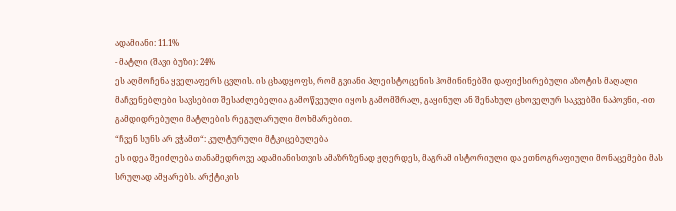ადამიანი: 11.1%
- მატლი (შავი ბუზი): 24%
ეს აღმოჩენა ყველაფერს ცვლის. ის ცხადყოფს, რომ გვიანი პლეისტოცენის ჰომინინებში დაფიქსირებული აზოტის მაღალი მაჩვენებლები სავსებით შესაძლებელია გამოწვეული იყოს გამომშრალ, გაყინულ ან შენახულ ცხოველურ საკვებში ნაპოვნი, -ით გამდიდრებული მატლების რეგულარული მოხმარებით.
“ჩვენ სუნს არ ვჭამთ“: კულტურული მტკიცებულება
ეს იდეა შეიძლება თანამედროვე ადამიანისთვის ამაზრზენად ჟღერდეს, მაგრამ ისტორიული და ეთნოგრაფიული მონაცემები მას სრულად ამყარებს. არქტიკის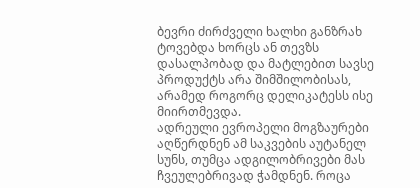ბევრი ძირძველი ხალხი განზრახ ტოვებდა ხორცს ან თევზს დასალპობად და მატლებით სავსე პროდუქტს არა შიმშილობისას, არამედ როგორც დელიკატესს ისე მიირთმევდა.
ადრეული ევროპელი მოგზაურები აღწერდნენ ამ საკვების აუტანელ სუნს, თუმცა ადგილობრივები მას ჩვეულებრივად ჭამდნენ. როცა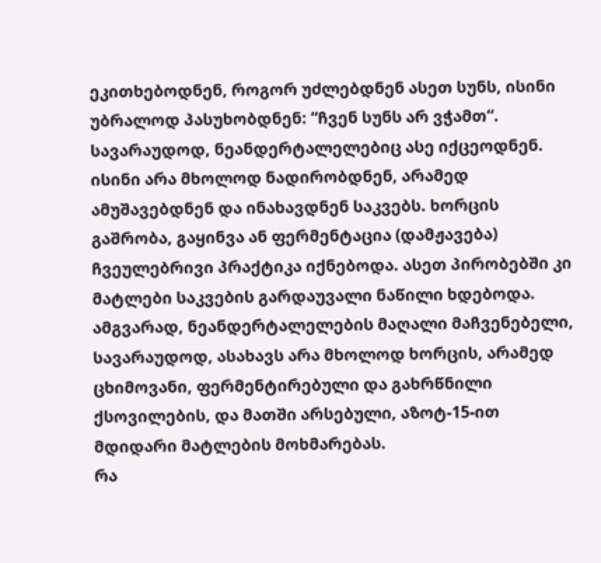ეკითხებოდნენ, როგორ უძლებდნენ ასეთ სუნს, ისინი უბრალოდ პასუხობდნენ: “ჩვენ სუნს არ ვჭამთ“.
სავარაუდოდ, ნეანდერტალელებიც ასე იქცეოდნენ. ისინი არა მხოლოდ ნადირობდნენ, არამედ ამუშავებდნენ და ინახავდნენ საკვებს. ხორცის გაშრობა, გაყინვა ან ფერმენტაცია (დამჟავება) ჩვეულებრივი პრაქტიკა იქნებოდა. ასეთ პირობებში კი მატლები საკვების გარდაუვალი ნაწილი ხდებოდა.
ამგვარად, ნეანდერტალელების მაღალი მაჩვენებელი, სავარაუდოდ, ასახავს არა მხოლოდ ხორცის, არამედ ცხიმოვანი, ფერმენტირებული და გახრწნილი ქსოვილების, და მათში არსებული, აზოტ-15-ით მდიდარი მატლების მოხმარებას.
რა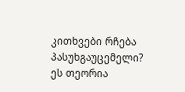კითხვები რჩება პასუხგაუცემელი?
ეს თეორია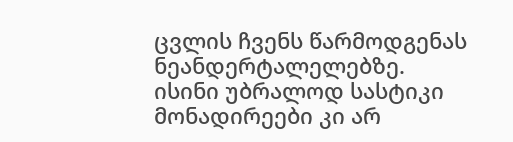ცვლის ჩვენს წარმოდგენას ნეანდერტალელებზე. ისინი უბრალოდ სასტიკი მონადირეები კი არ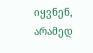იყვნენ, არამედ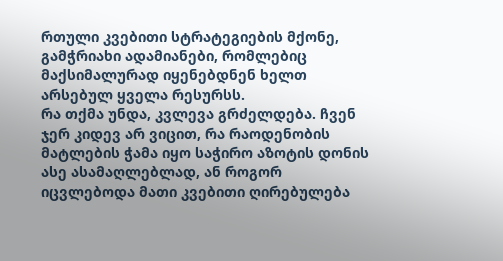რთული კვებითი სტრატეგიების მქონე, გამჭრიახი ადამიანები, რომლებიც მაქსიმალურად იყენებდნენ ხელთ არსებულ ყველა რესურსს.
რა თქმა უნდა, კვლევა გრძელდება. ჩვენ ჯერ კიდევ არ ვიცით, რა რაოდენობის მატლების ჭამა იყო საჭირო აზოტის დონის ასე ასამაღლებლად, ან როგორ იცვლებოდა მათი კვებითი ღირებულება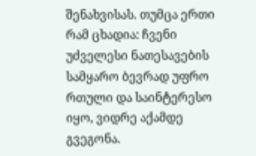შენახვისას. თუმცა ერთი რამ ცხადია: ჩვენი უძველესი ნათესავების სამყარო ბევრად უფრო რთული და საინტერესო იყო, ვიდრე აქამდე გვეგონა.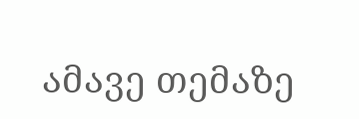ამავე თემაზე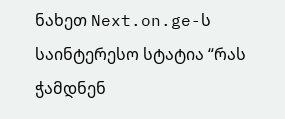ნახეთ Next.on.ge-ს საინტერესო სტატია “რას ჭამდნენ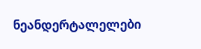ნეანდერტალელები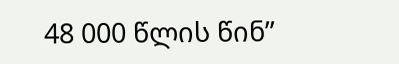48 000 წლის წინ”